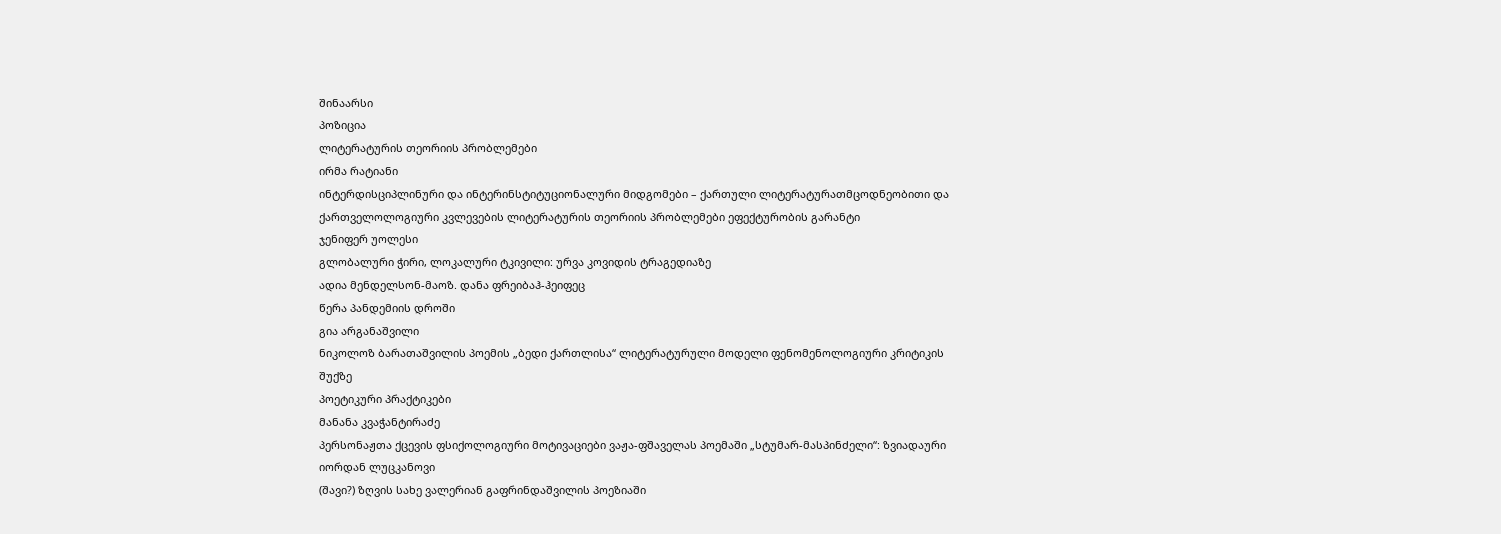შინაარსი
პოზიცია
ლიტერატურის თეორიის პრობლემები
ირმა რატიანი
ინტერდისციპლინური და ინტერინსტიტუციონალური მიდგომები – ქართული ლიტერატურათმცოდნეობითი და ქართველოლოგიური კვლევების ლიტერატურის თეორიის პრობლემები ეფექტურობის გარანტი
ჯენიფერ უოლესი
გლობალური ჭირი, ლოკალური ტკივილი: ურვა კოვიდის ტრაგედიაზე
ადია მენდელსონ-მაოზ. დანა ფრეიბაჰ-ჰეიფეც
წერა პანდემიის დროში
გია არგანაშვილი
ნიკოლოზ ბარათაშვილის პოემის „ბედი ქართლისა“ ლიტერატურული მოდელი ფენომენოლოგიური კრიტიკის შუქზე
პოეტიკური პრაქტიკები
მანანა კვაჭანტირაძე
პერსონაჟთა ქცევის ფსიქოლოგიური მოტივაციები ვაჟა-ფშაველას პოემაში „სტუმარ-მასპინძელი“: ზვიადაური
იორდან ლუცკანოვი
(შავი?) ზღვის სახე ვალერიან გაფრინდაშვილის პოეზიაში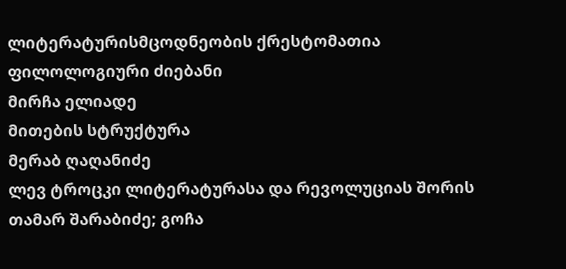ლიტერატურისმცოდნეობის ქრესტომათია
ფილოლოგიური ძიებანი
მირჩა ელიადე
მითების სტრუქტურა
მერაბ ღაღანიძე
ლევ ტროცკი ლიტერატურასა და რევოლუციას შორის
თამარ შარაბიძე; გოჩა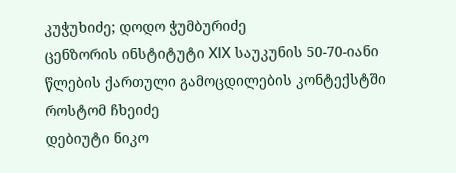კუჭუხიძე; დოდო ჭუმბურიძე
ცენზორის ინსტიტუტი XIX საუკუნის 50-70-იანი წლების ქართული გამოცდილების კონტექსტში
როსტომ ჩხეიძე
დებიუტი ნიკო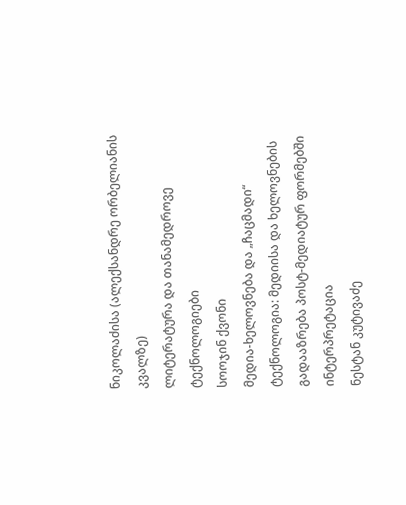ნიკოლაძისა (ალექსანდრე ორბელიანის კვალზე)
ლიტერატურა და თანამედროვე ტექნოლოგიები
სოოჯინ ქვონი
მედია-ხელოვნება და „ჩაცმადი“ ტექნოლოგია: მედიისა და ხელოვნების გადააზრება პოსტ-მედიატურ ფორმებში
ინტერპრეტაცია
ნესტან კუტივაძე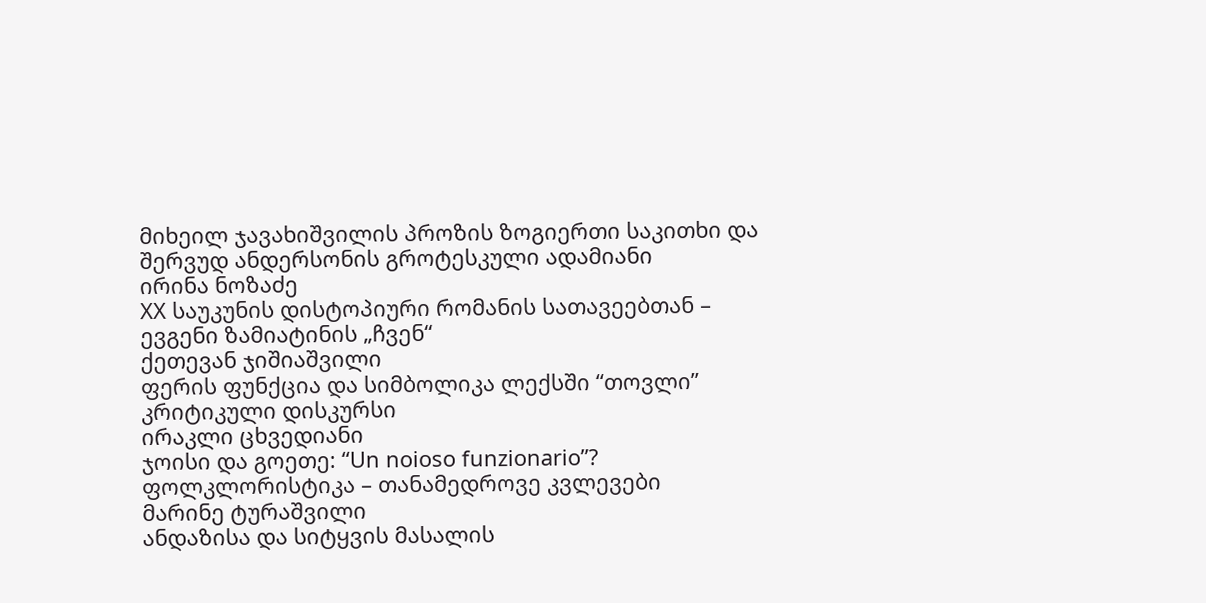მიხეილ ჯავახიშვილის პროზის ზოგიერთი საკითხი და შერვუდ ანდერსონის გროტესკული ადამიანი
ირინა ნოზაძე
XX საუკუნის დისტოპიური რომანის სათავეებთან – ევგენი ზამიატინის „ჩვენ“
ქეთევან ჯიშიაშვილი
ფერის ფუნქცია და სიმბოლიკა ლექსში “თოვლი”
კრიტიკული დისკურსი
ირაკლი ცხვედიანი
ჯოისი და გოეთე: “Un noioso funzionario”?
ფოლკლორისტიკა – თანამედროვე კვლევები
მარინე ტურაშვილი
ანდაზისა და სიტყვის მასალის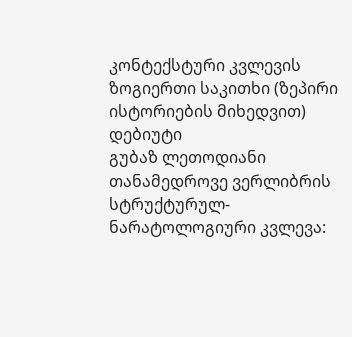კონტექსტური კვლევის ზოგიერთი საკითხი (ზეპირი ისტორიების მიხედვით)
დებიუტი
გუბაზ ლეთოდიანი
თანამედროვე ვერლიბრის სტრუქტურულ-ნარატოლოგიური კვლევა: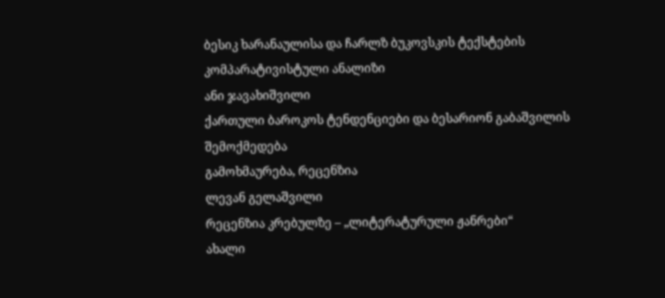ბესიკ ხარანაულისა და ჩარლზ ბუკოვსკის ტექსტების კომპარატივისტული ანალიზი
ანი ჯავახიშვილი
ქართული ბაროკოს ტენდენციები და ბესარიონ გაბაშვილის შემოქმედება
გამოხმაურება, რეცენზია
ლევან გელაშვილი
რეცენზია კრებულზე – „ლიტერატურული ჟანრები“
ახალი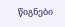წიგნები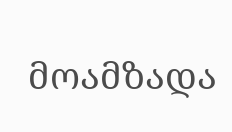მოამზადა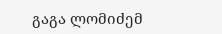გაგა ლომიძემ